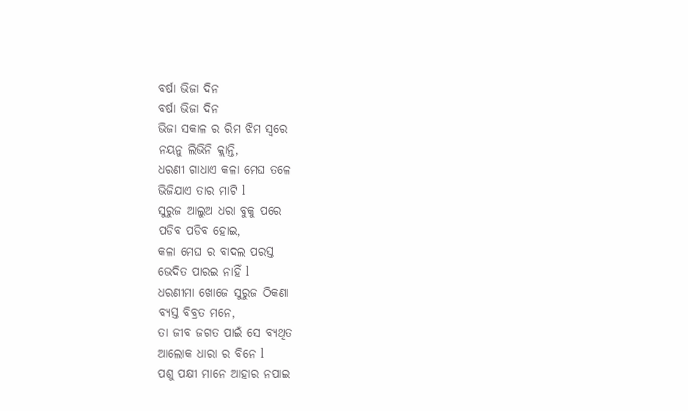ବର୍ଷା ଭିଜା ଦିନ
ବର୍ଷା ଭିଜା ଦିନ
ଭିଜା ସକାଳ ର ରିମ ଝିମ ସ୍ଵରେ
ନୟନୁ ଲିଭିନି କ୍ଲାନ୍ତି,
ଧରଣୀ ଗାଧାଏ କଳା ମେଘ ତଳେ
ଭିଜିଯାଏ ତାର ମାଟି l
ସୁରୁଜ ଆଲୁଅ ଧରା ବୁକୁ ପରେ
ପଡିବ ପଡିବ ହୋଇ,
କଳା ମେଘ ର ବାଦଲ ପରସ୍ତ
ଭେଦିତ ପାରଇ ନାହିଁ l
ଧରଣୀମା ଖୋଜେ ସୁରୁଜ ଠିକଣା
ବ୍ୟସ୍ତ ବିବ୍ରତ ମନେ,
ତା ଜୀବ ଜଗତ ପାଇଁ ସେ ବ୍ୟଥିତ
ଆଲୋକ ଧାରା ର ବିନେ l
ପଶୁ ପକ୍ଷୀ ମାନେ ଆହାର ନପାଇ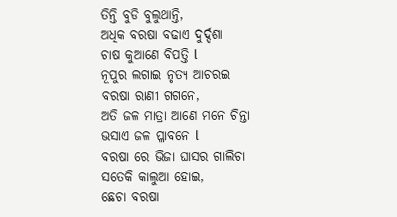ତିନ୍ତି ବୁଡି ବୁଲୁଥାନ୍ତି,
ଅଧିକ ବରଷା ବଢାଏ ଦୁର୍ଦ୍ଦଶା
ଚାଷ କୁଆଣେ ବିପତ୍ତି l
ନୂପୁର ଲଗାଇ ନୃତ୍ୟ ଆଚରଇ
ବରଷା ରାଣୀ ଗଗନେ,
ଅତି ଜଳ ମାତ୍ରା ଆଣେ ମନେ ଚିନ୍ତା
ଭସାଏ ଜଳ ପ୍ଳାବନେ l
ବରଷା ରେ ଭିଜା ଘାସର ଗାଲିଚା
ସତେକି କାଲୁଆ ହୋଇ,
ଛେଚା ବରଷା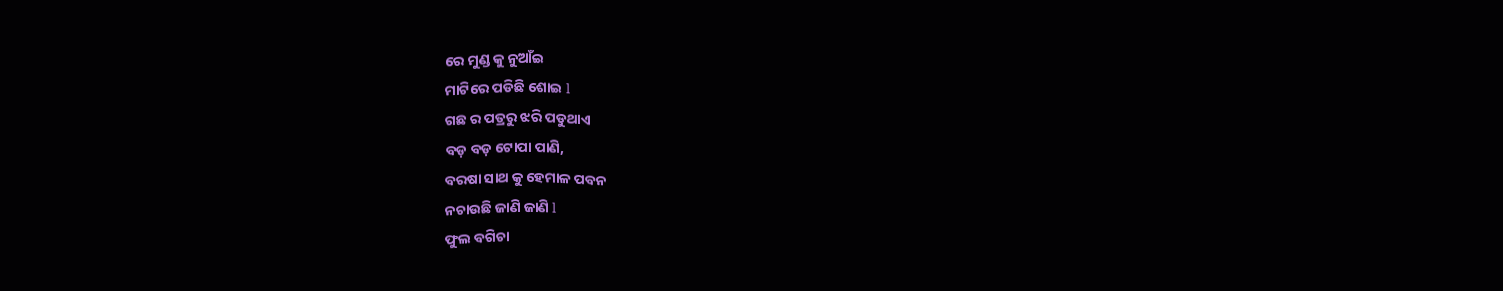ରେ ମୁଣ୍ଡ କୁ ନୁଆଁଇ
ମାଟିରେ ପଡିଛି ଶୋଇ l
ଗଛ ର ପତ୍ରରୁ ଝରି ପଡୁଥାଏ
ବଡ଼ ବଡ଼ ଟୋପା ପାଣି,
ବରଷା ସାଥ କୁ ହେମାଳ ପବନ
ନଚାଉଛି ଜାଣି ଜାଣି l
ଫୁଲ ବଗିଚା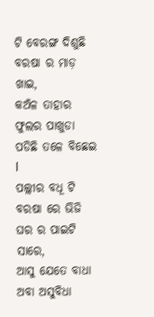ଟି ବେରଙ୍ଗ ଦିଶୁଛି
ବରଷା ର ମାଡ଼ ଖାଇ,
କଅଁଳ ତାହାର ଫୁଲର ପାଖୁଡା
ପଡିଛି ତଳେ ବିଛେଇ l
ପଲ୍ଲୀର ବଧୂ ଟି ବରଷା ରେ ଭିଜି
ଘର ର ପାଇଟି ସାରେ,
ଆସୁ ଯେତେ ବାଧା ଅବା ଅସୁବିଧା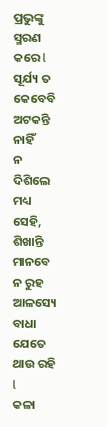ପ୍ରଭୁଙ୍କୁ ସ୍ମରଣ କରେ l
ସୂର୍ଯ୍ୟ ତ କେବେବି ଅଟକନ୍ତି ନାହିଁ
ନ ଦିଶିଲେ ମଧ୍ୟ ସେହି,
ଶିଖାନ୍ତି ମାନବେ ନ ରୁହ ଆଳସ୍ୟେ
ବାଧା ଯେତେ ଥାଉ ରହି l
କଳା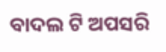ବାଦଲ ଟି ଅପସରି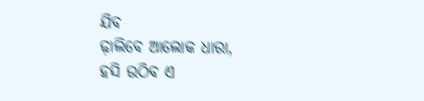ଯିବ
ଢ଼ାଲିବେ ଆଲୋକ ଧାରା,
ହସି ଉଠିବ ଏ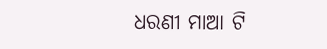ଧରଣୀ ମାଆ ଟି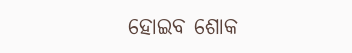ହୋଇବ ଶୋକ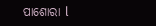ପାଶୋରା l